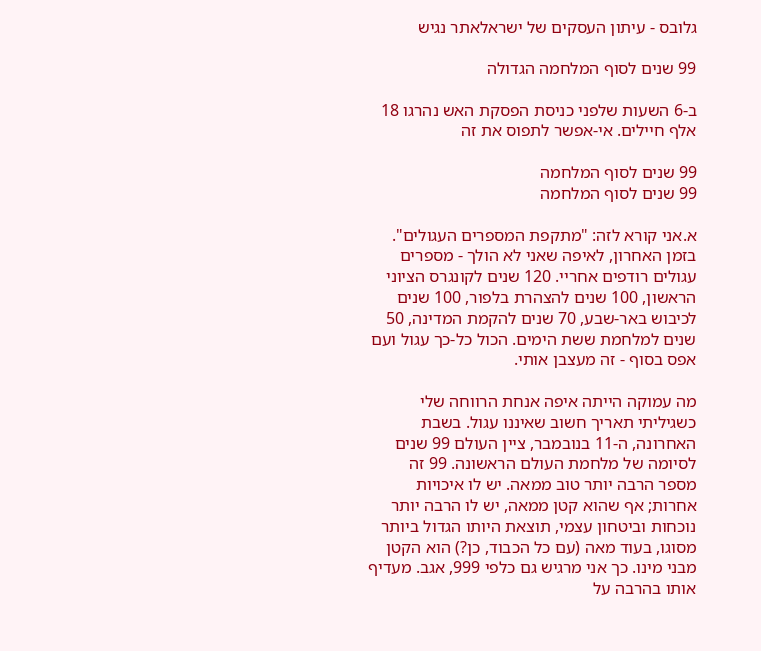גלובס - עיתון העסקים של ישראלאתר נגיש

99 שנים לסוף המלחמה הגדולה

ב-6 השעות שלפני כניסת הפסקת האש נהרגו 18 אלף חיילים. אי-אפשר לתפוס את זה

99 שנים לסוף המלחמה
99 שנים לסוף המלחמה

א.אני קורא לזה: "מתקפת המספרים העגולים". בזמן האחרון, לאיפה שאני לא הולך - מספרים עגולים רודפים אחריי. 120 שנים לקונגרס הציוני הראשון, 100 שנים להצהרת בלפור, 100 שנים לכיבוש באר-שבע, 70 שנים להקמת המדינה, 50 שנים למלחמת ששת הימים. הכול כל-כך עגול ועם אפס בסוף - זה מעצבן אותי.

מה עמוקה הייתה איפה אנחת הרווחה שלי כשגיליתי תאריך חשוב שאיננו עגול. בשבת האחרונה, ה-11 בנובמבר, ציין העולם 99 שנים לסיומה של מלחמת העולם הראשונה. 99 זה מספר הרבה יותר טוב ממאה. יש לו איכויות אחרות; אף שהוא קטן ממאה, יש לו הרבה יותר נוכחות וביטחון עצמי, תוצאת היותו הגדול ביותר מסוגו, בעוד מאה (עם כל הכבוד, כן?) הוא הקטן מבני מינו. כך אני מרגיש גם כלפי 999, אגב. מעדיף אותו בהרבה על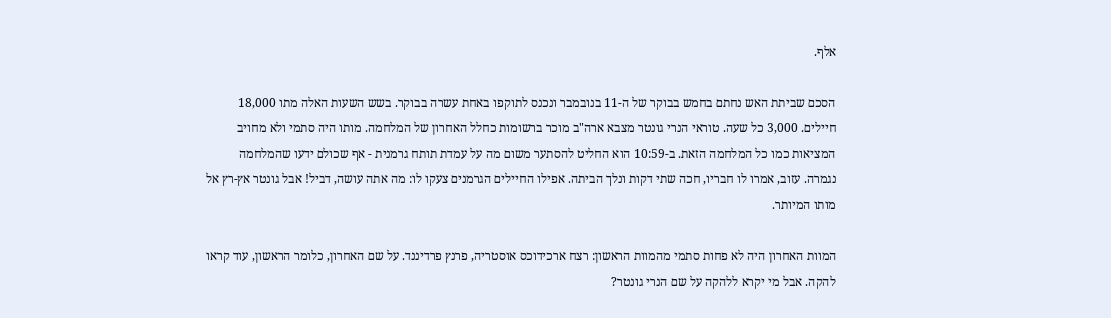אלף.

הסכם שביתת האש נחתם בחמש בבוקר של ה-11 בנובמבר ונכנס לתוקפו באחת עשרה בבוקר. בשש השעות האלה מתו 18,000 חיילים. 3,000 כל שעה. טוראי הנרי גונטר מצבא ארה"ב מוכר ברשומות כחלל האחרון של המלחמה. מותו היה סתמי ולא מחויב המציאות כמו כל המלחמה הזאת. ב-10:59 הוא החליט להסתער משום מה על עמדת תותח גרמנית - אף שכולם ידעו שהמלחמה נגמרה. עזוב, אמרו לו חבריו, חכה שתי דקות ונלך הביתה. אפילו החיילים הגרמנים צעקו לו: מה אתה עושה, דביל! אבל גונטר אץ-רץ אל מותו המיותר.

המוות האחרון היה לא פחות סתמי מהמוות הראשון: רצח ארכידוכס אוסטריה, פרנץ פרדיננד. על שם האחרון, כלומר הראשון, עוד קראו להקה. אבל מי יקרא ללהקה על שם הנרי גונטר?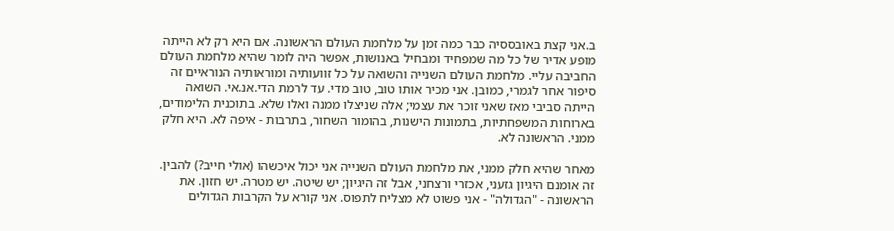ב.אני קצת באובססיה כבר כמה זמן על מלחמת העולם הראשונה. אם היא רק לא הייתה מופע אדיר של כל מה שמפחיד ומבחיל באנושות, אפשר היה לומר שהיא מלחמת העולם החביבה עליי. מלחמת העולם השנייה והשואה על כל זוועותיה ומוראותיה הנוראיים זה סיפור אחר לגמרי, כמובן. אני מכיר אותו טוב, טוב מדי. עד לרמת הדי.אנ.אי. השואה הייתה סביבי מאז שאני זוכר את עצמי; אלה שניצלו ממנה ואלו שלא. בתוכנית הלימודים, בארוחות המשפחתיות, בתמונות הישנות, בהומור השחור, בתרבות - איפה לא. היא חלק ממני. הראשונה לא.

מאחר שהיא חלק ממני, את מלחמת העולם השנייה אני יכול איכשהו (אולי חייב?) להבין. זה אומנם היגיון גזעני, אכזרי ורצחני, אבל זה היגיון; יש שיטה. יש מטרה. יש חזון. את הראשונה - "הגדולה" - אני פשוט לא מצליח לתפוס. אני קורא על הקרבות הגדולים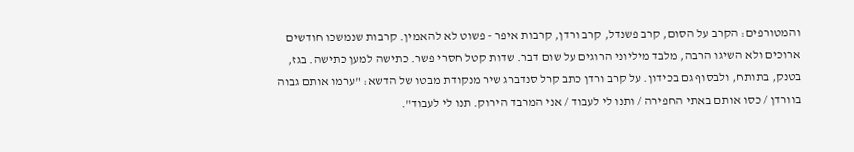והמטורפים: הקרב על הסום, קרב פשנדל, קרב ורדן, קרבות איפר - פשוט לא להאמין. קרבות שנמשכו חודשים ארוכים ולא השיגו הרבה, מלבד מיליוני הרוגים על שום דבר. שדות קטל חסרי פשר. כתישה למען כתישה. בגז, בטנק, בתותח, ולבסוף גם בכידון. על קרב ורדן כתב קרל סנדברג שיר מנקודת מבטו של הדשא: "ערמו אותם גבוה בוורדן / כסו אותם באתי החפירה / ותנו לי לעבוד / אני המרבד הירוק. תנו לי לעבוד".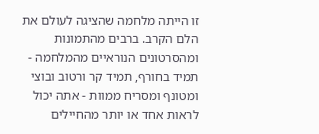זו הייתה מלחמה שהציגה לעולם את הלם הקרב. ברבים מהתמונות ומהסרטונים הנוראיים מהמלחמה - תמיד בחורף, תמיד קר ורטוב ובוצי ומטונף ומסריח ממוות - אתה יכול לראות אחד או יותר מהחיילים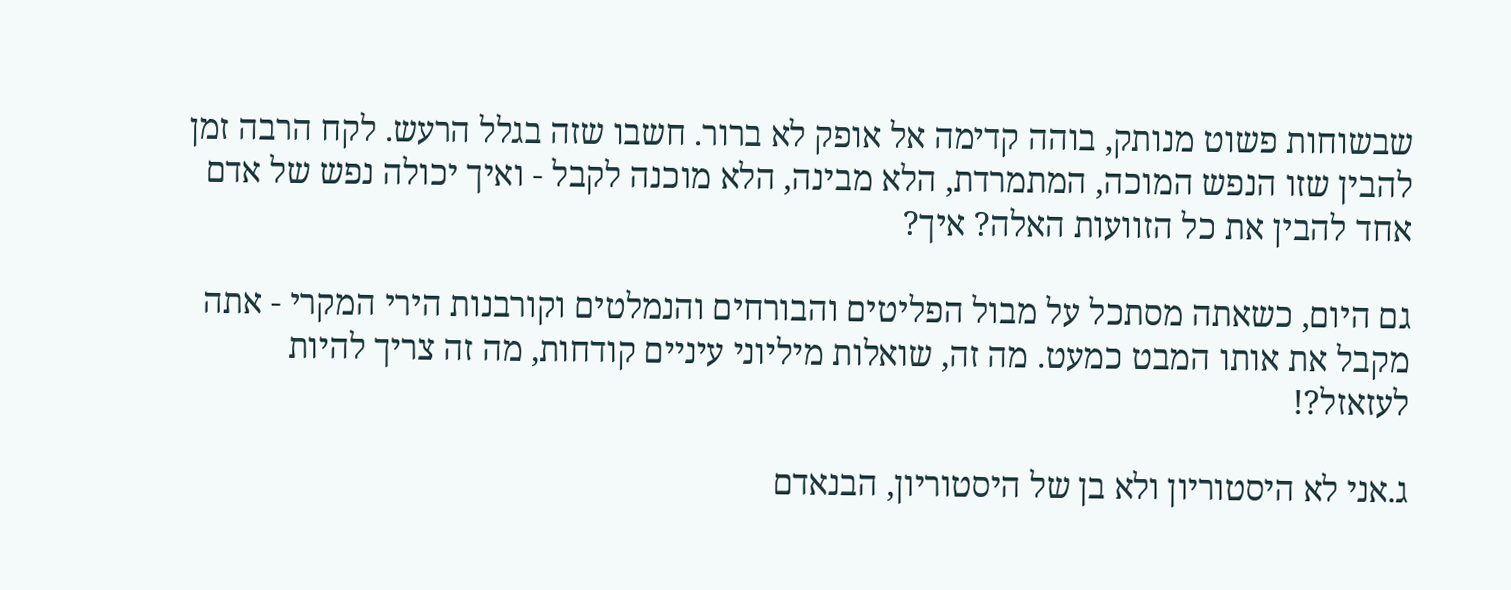שבשוחות פשוט מנותק, בוהה קדימה אל אופק לא ברור. חשבו שזה בגלל הרעש. לקח הרבה זמן להבין שזו הנפש המוכה, המתמרדת, הלא מבינה, הלא מוכנה לקבל - ואיך יכולה נפש של אדם אחד להבין את כל הזוועות האלה? איך?

גם היום, כשאתה מסתכל על מבול הפליטים והבורחים והנמלטים וקורבנות הירי המקרי - אתה מקבל את אותו המבט כמעט. מה זה, שואלות מיליוני עיניים קודחות, מה זה צריך להיות לעזאזל?!

ג.אני לא היסטוריון ולא בן של היסטוריון, הבנאדם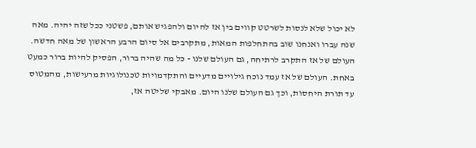לא יכול שלא לנסות לשרטט קווים בין אז להיום ולהפגיש אותם, פשטני ככל שזה יהיה. מאה שנה עברו ואנחנו שוב בהתחלפות המאות, מתקרבים אל סיום הרבע הראשון של מאה חדשה. העולם של אז התקרב לרתיחה, גם העולם שלנו - כל מה שהיה ברור, הפסיק להיות ברור כמעט באחת. העולם של אז עמד נוכח גילויים מדעיים והתקדמויות טכנולוגיות מרעישות, מהמטוס עד תורת היחסות, וכך גם העולם שלנו היום. מאבקי שליטה אז,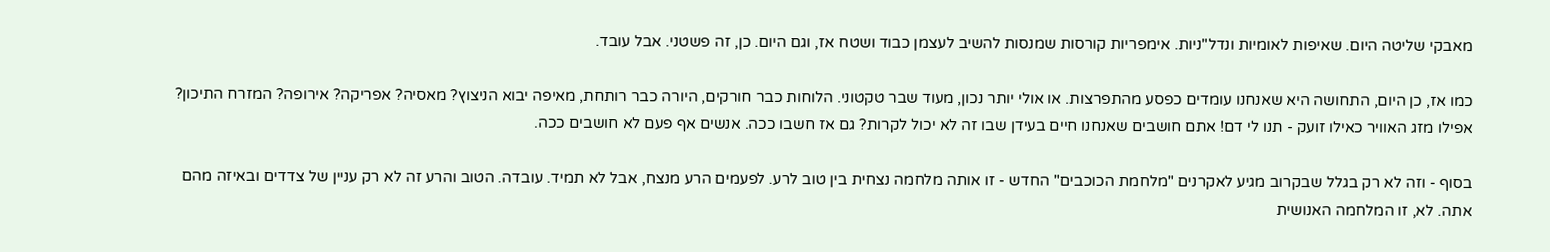מאבקי שליטה היום. שאיפות לאומיות ונדל"ניות. אימפריות קורסות שמנסות להשיב לעצמן כבוד ושטח אז, וגם היום. כן, זה פשטני. אבל עובד.

כמו אז, כן היום, התחושה היא שאנחנו עומדים כפסע מהתפרצות. או אולי יותר נכון, מעוד שבר טקטוני. הלוחות כבר חורקים, היורה כבר רותחת, מאיפה יבוא הניצוץ? מאסיה? אפריקה? אירופה? המזרח התיכון? אפילו מזג האוויר כאילו זועק - תנו לי דם! אתם חושבים שאנחנו חיים בעידן שבו זה לא יכול לקרות? גם אז חשבו ככה. אנשים אף פעם לא חושבים ככה.

בסוף - וזה לא רק בגלל שבקרוב מגיע לאקרנים "מלחמת הכוכבים" החדש - זו אותה מלחמה נצחית בין טוב לרע. לפעמים הרע מנצח, אבל לא תמיד. עובדה. הטוב והרע זה לא רק עניין של צדדים ובאיזה מהם אתה. לא, זו המלחמה האנושית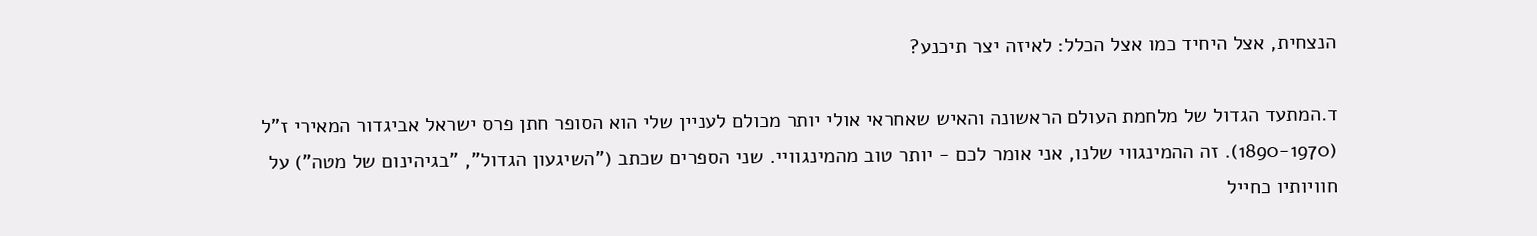הנצחית, אצל היחיד כמו אצל הכלל: לאיזה יצר תיכנע?

ד.המתעד הגדול של מלחמת העולם הראשונה והאיש שאחראי אולי יותר מכולם לעניין שלי הוא הסופר חתן פרס ישראל אביגדור המאירי ז"ל (1890-1970). זה ההמינגווי שלנו, אני אומר לכם - יותר טוב מהמינגוויי. שני הספרים שכתב ("השיגעון הגדול", "בגיהינום של מטה") על חוויותיו כחייל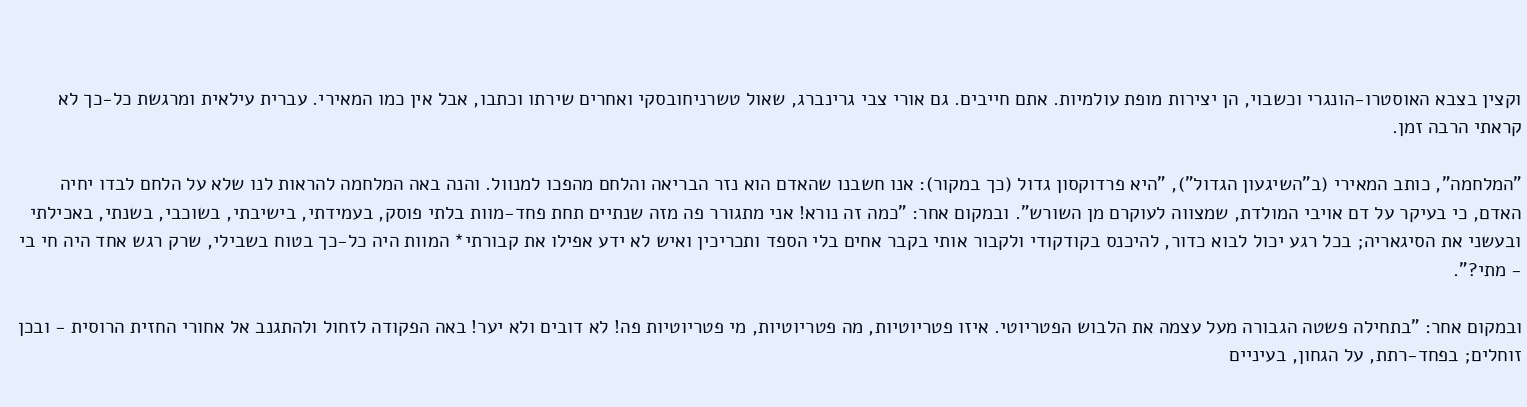וקצין בצבא האוסטרו-הונגרי וכשבוי, הן יצירות מופת עולמיות. אתם חייבים. גם אורי צבי גרינברג, שאול טשרניחובסקי ואחרים שירתו וכתבו, אבל אין כמו המאירי. עברית עילאית ומרגשת כל-כך לא קראתי הרבה זמן.

"המלחמה", כותב המאירי (ב"השיגעון הגדול"), "היא פרדוקסון גדול (כך במקור): אנו חשבנו שהאדם הוא נזר הבריאה והלחם מהפכו למנוול. והנה באה המלחמה להראות לנו שלא על הלחם לבדו יחיה האדם, כי בעיקר על דם אויבי המולדת, שמצווה לעוקרם מן השורש". ובמקום אחר: "כמה זה נורא! אני מתגורר פה מזה שנתיים תחת פחד-מוות בלתי פוסק, בעמידתי, בישיבתי, בשוכבי, בשנתי, באכילתי ובעשני את הסיגאריה; בכל רגע יכול לבוא כדור, להיכנס בקודקודי ולקבור אותי בקבר אחים בלי הספד ותכריכין ואיש לא ידע אפילו את קבורתי* המוות היה כל-כך בטוח בשבילי, שרק רגש אחד היה חי בי - מתי?".

ובמקום אחר: "בתחילה פשטה הגבורה מעל עצמה את הלבוש הפטריוטי. איזו פטריוטיות, מה פטריוטיות, מי פטריוטיות פה! לא דובים ולא יער! באה הפקודה לזחול ולהתגנב אל אחורי החזית הרוסית - ובכן זוחלים; בפחד-רתת, על הגחון, בעיניים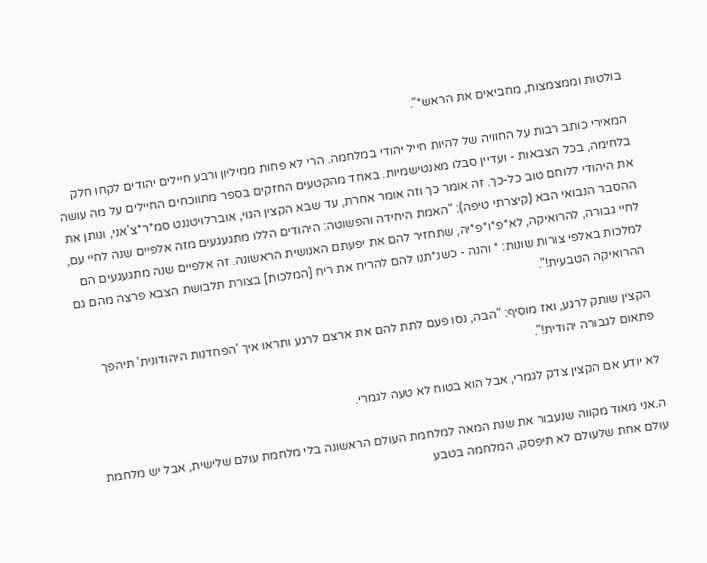בולטות וממצמצות, מחביאים את הראש*".

המאירי כותב רבות על החוויה של להיות חייל יהודי במלחמה. הרי לא פחות ממיליון ורבע חיילים יהודים לקחו חלק בלחימה, בכל הצבאות - ועדיין סבלו מאנטישמיות. באחד מהקטעים החזקים בספר מתווכחים החיילים על מה עושה את היהודי ללוחם טוב כל-כך. זה אומר כך וזה אומר אחרת, עד שבא הקצין הגוי, אוברלויטננט סמ*ר*צ'אני, ונותן את ההסבר הנבואי הבא (קיצרתי טיפה): "האמת היחידה והפשוטה: היהודים הללו מתגעגעים מזה אלפיים שנה לחיי עם, לחיי גבורה, להרואיקה, לא*פ*ו*פ*יה, שתחזיר להם את יפעתם האנושית הראשונה. זה אלפיים שנה מתגעגעים הם למלכות באלפי צורות שונות: * והנה - כשנ*תנו להם להריח את ריח [המלכות] בצורת תלבושת הצבא פרצה מהם גם ההרואיקה הטבעית!".

הקצין שותק לרגע, ואז מוסיף: "הבה, נסו פעם לתת להם את ארצם לרגע ותראו איך 'הפחדנות היהודונית' תיהפך פתאום לגבורה יהודית!".

לא יודע אם הקצין צדק לגמרי, אבל הוא בטוח לא טעה לגמרי.

ה.אני מאוד מקווה שנעבור את שנת המאה למלחמת העולם הראשונה בלי מלחמת עולם שלישית, אבל יש מלחמת עולם אחת שלעולם לא תיפסק, המלחמה בטבע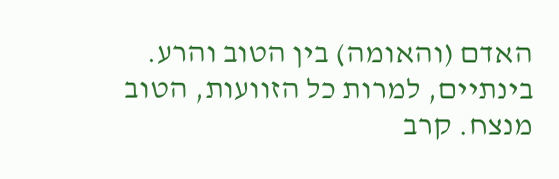האדם (והאומה) בין הטוב והרע. בינתיים, למרות כל הזוועות, הטוב מנצח. קרב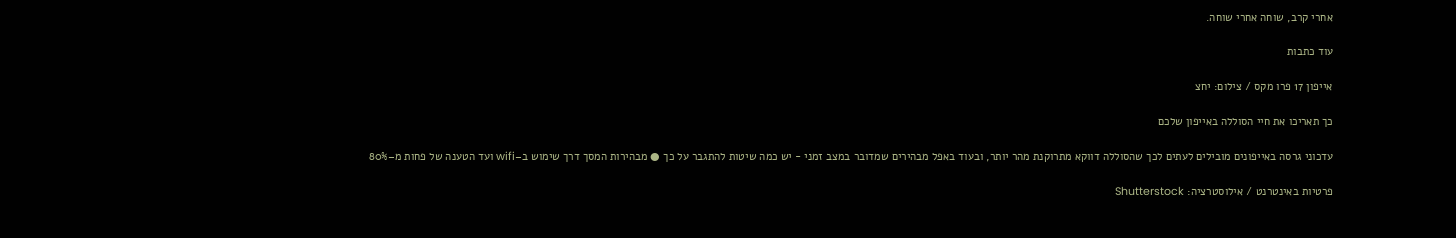אחרי קרב, שוחה אחרי שוחה.

עוד כתבות

אייפון 17 פרו מקס / צילום: יחצ

כך תאריכו את חיי הסוללה באייפון שלכם

עדכוני גרסה באייפונים מובילים לעתים לכך שהסוללה דווקא מתרוקנת מהר יותר, ובעוד באפל מבהירים שמדובר במצב זמני - יש כמה שיטות להתגבר על כך ● מבהירות המסך דרך שימוש ב–wifi ועד הטענה של פחות מ–80%

פרטיות באינטרנט / אילוסטרציה: Shutterstock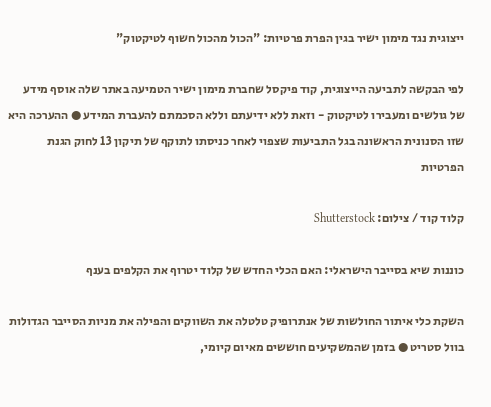ייצוגית נגד מימון ישיר בגין הפרת פרטיות: "הכול מהכול חשוף לטיקטוק"

לפי הבקשה לתביעה הייצוגית, קוד פיקסל שחברת מימון ישיר הטמיעה באתר שלה אוסף מידע של גולשים ומעבירו לטיקטוק - וזאת ללא ידיעתם וללא הסכמתם להעברת המידע ● ההערכה היא שזו הסנונית הראשונה בגל התביעות שצפוי לאחר כניסתו לתוקף של תיקון 13 לחוק הגנת הפרטיות

קלוד קוד / צילום: Shutterstock

כוננות שיא בסייבר הישראלי: האם הכלי החדש של קלוד יטרוף את הקלפים בענף

השקת כלי איתור החולשות של אנתרופיק טלטלה את השווקים והפילה את מניות הסייבר הגדולות בוול סטריט ● בזמן שהמשקיעים חוששים מאיום קיומי,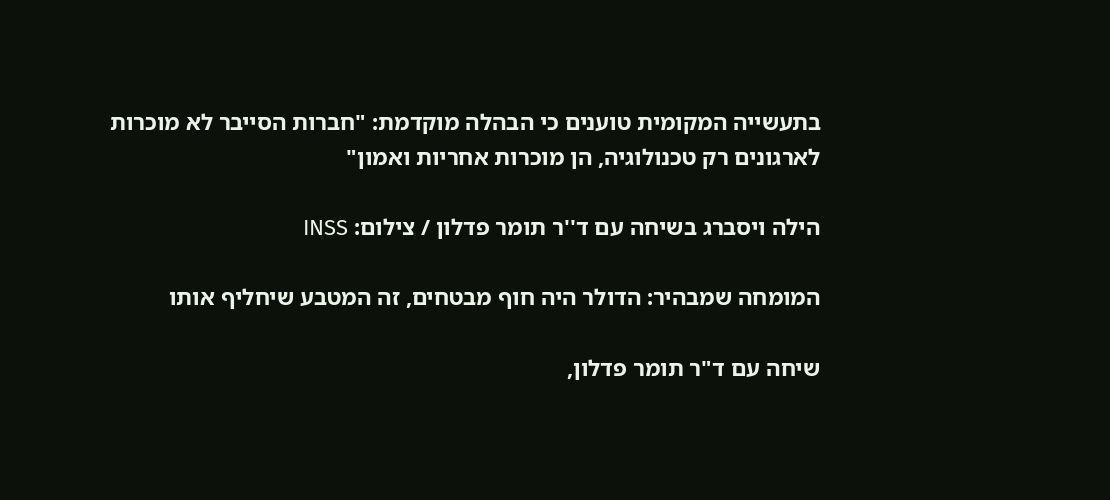בתעשייה המקומית טוענים כי הבהלה מוקדמת: "חברות הסייבר לא מוכרות לארגונים רק טכנולוגיה, הן מוכרות אחריות ואמון"

הילה ויסברג בשיחה עם ד''ר תומר פדלון / צילום: INSS

המומחה שמבהיר: הדולר היה חוף מבטחים, זה המטבע שיחליף אותו

שיחה עם ד"ר תומר פדלון,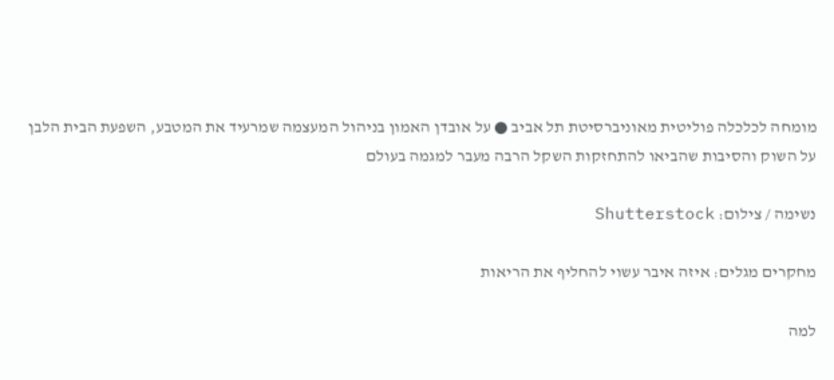מומחה לכלכלה פוליטית מאוניברסיטת תל אביב ● על אובדן האמון בניהול המעצמה שמרעיד את המטבע, השפעת הבית הלבן על השוק והסיבות שהביאו להתחזקות השקל הרבה מעבר למגמה בעולם

נשימה / צילום: Shutterstock

מחקרים מגלים: איזה איבר עשוי להחליף את הריאות

למה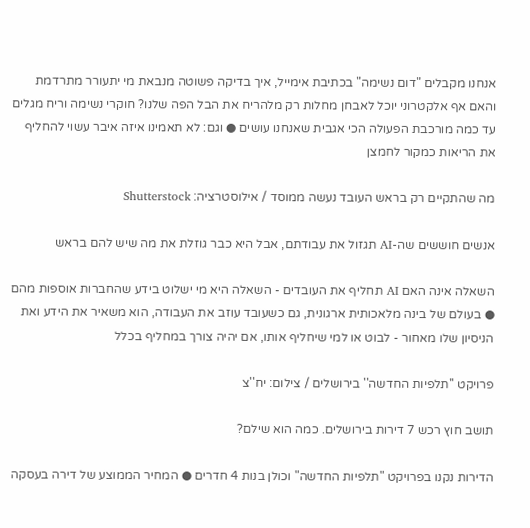אנחנו מקבלים "דום נשימה" בכתיבת אימייל, איך בדיקה פשוטה מנבאת מי יתעורר מתרדמת והאם אף אלקטרוני יוכל לאבחן מחלות רק מלהריח את הבל הפה שלנו? חוקרי נשימה וריח מגלים עד כמה מורכבת הפעולה הכי אגבית שאנחנו עושים ● וגם: לא תאמינו איזה איבר עשוי להחליף את הריאות כמקור לחמצן

מה שהתקיים רק בראש העובד נעשה ממוסד / אילוסטרציה: Shutterstock

אנשים חוששים שה-AI תגזול את עבודתם, אבל היא כבר גוזלת את מה שיש להם בראש

השאלה אינה האם AI תחליף את העובדים - השאלה היא מי ישלוט בידע שהחברות אוספות מהם ● בעולם של בינה מלאכותית ארגונית, גם כשעובד עוזב את העבודה, הוא משאיר את הידע ואת הניסיון שלו מאחור - לבוט או למי שיחליף אותו, אם יהיה צורך במחליף בכלל

פרויקט ''תלפיות החדשה'' בירושלים / צילום: יח''צ

תושב חוץ רכש 7 דירות בירושלים. כמה הוא שילם?

הדירות נקנו בפרויקט "תלפיות החדשה" וכולן בנות 4 חדרים ● המחיר הממוצע של דירה בעסקה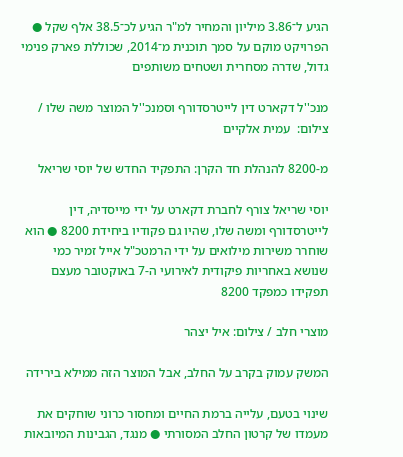הגיע ל־3.86 מיליון והמחיר למ"ר הגיע לכ־38.5 אלף שקל ● הפרויקט מוקם על סמך תוכנית מ־2014, שכוללת פארק פנימי גדול, שדרה מסחרית ושטחים משותפים

מנכ''ל דקארט דין לייטרסדורף וסמנכ''ל המוצר משה שלו / צילום:  עמית אלקיים

מ-8200 להנהלת חד הקרן: התפקיד החדש של יוסי שריאל

יוסי שריאל צורף לחברת דקארט על ידי מייסדיה, דין לייטרסדורף ומשה שלו, שהיו גם פקודיו ביחידת 8200 ● הוא שוחרר משירות מילואים על ידי הרמטכ"ל אייל זמיר כמי שנושא באחריות פיקודית לאירועי ה-7 באוקטובר מעצם תפקידו כמפקד 8200

מוצרי חלב / צילום: איל יצהר

המשק עמוק בקרב על החלב, אבל המוצר הזה ממילא בירידה

שינוי בטעם, עלייה ברמת החיים ומחסור כרוני שוחקים את מעמדו של קרטון החלב המסורתי ● מנגד, הגבינות המיובאות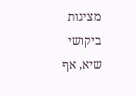מציגות ביקושי שיא, אף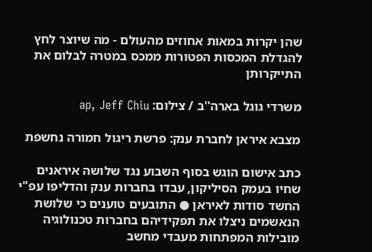שהן יקרות במאות אחוזים מהעולם - מה שיוצר לחץ להגדלת המכסות הפטורות ממכס במטרה לבלום את התייקרותן

משרדי גוגל בארה''ב / צילום: ap, Jeff Chiu

מצבא איראן לחברת ענק: פרשת ריגול חמורה נחשפת

כתב אישום הוגש בסוף השבוע נגד שלושה איראנים שחיו בעמק הסיליקון, עבדו בחברות ענק והדליפו עפ"י החשד סודות לאיראן ● התובעים טוענים כי שלושת הנאשמים ניצלו את תפקידיהם בחברות טכנולוגיה מובילות המפתחות מעבדי מחשב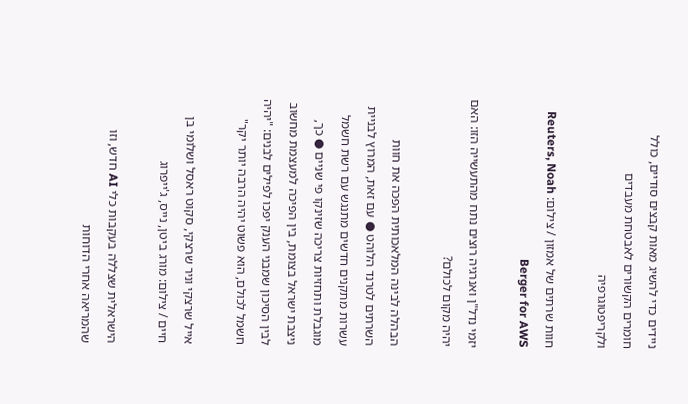ניידים כדי להשיג מאות קבצים סודיים, כולל חומרים הקשורים לאבטחת מעבדים ולקריפטוגרפיה

חוות שרתים של אמזון / צילום: Reuters, Noah Berger for AWS

יזמי נדל"ן ואנרגיה רוצים נתח מהתעשייה הזו: האם יהיה מקום לכולם?

הבהלה לבינה המלאכותית הפכה את חוות השרתים לטרנד הלוהט ● עם זאת, המרוץ לבניית עשרות מתקנים חדשים מתנגש עם רשת חשמל מוגבלת ותחזיות צריכה שזינקו פי שניים ● כך, ניצבת ישראל בצומת, בין הפיכה למעצמת מחשוב לבין הסיכון שמבני הענק יפכו לפילים לבנים: "יהיה חשמל לכולם, הוא פשוט יהיה הרבה יותר יקר"

אייל שרצקי וניר שרצקי, סקוט ראסל ושלומי בן חיים / צילום: מורג ביטן, נייס, ג'ייפרוג

הישראלית שצללה בעקבות כלי AI חדש, וזו שהמריאה אחרי הדוחות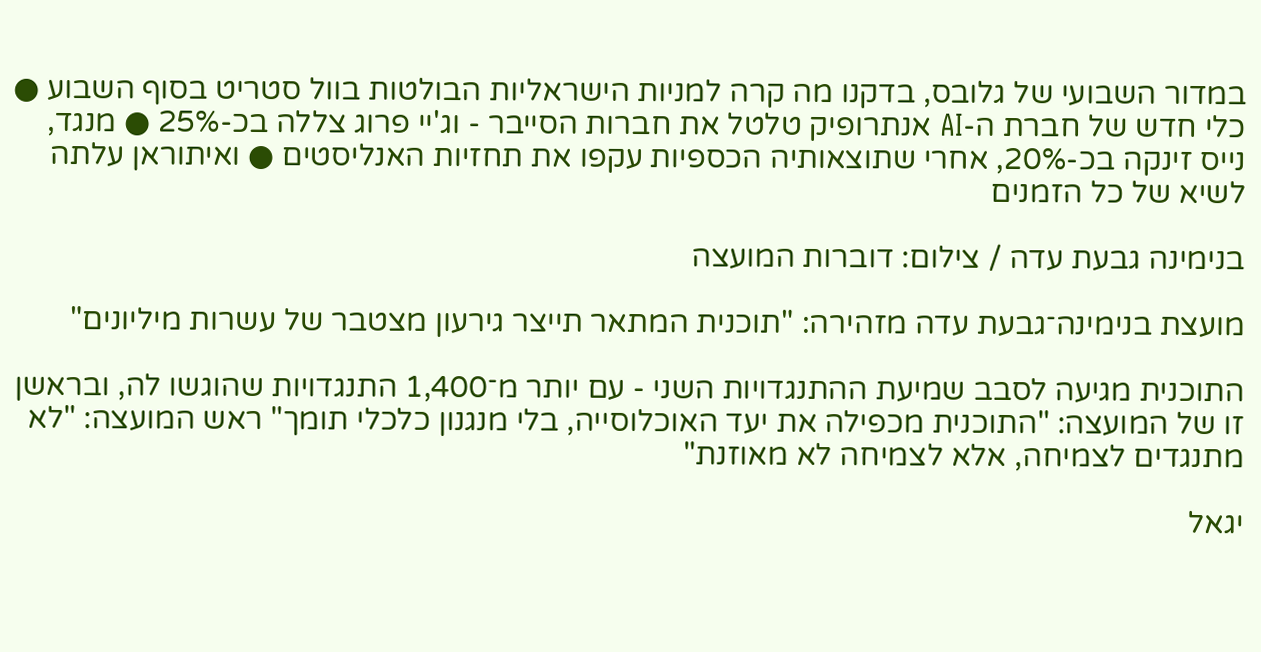במדור השבועי של גלובס, בדקנו מה קרה למניות הישראליות הבולטות בוול סטריט בסוף השבוע ● כלי חדש של חברת ה-AI אנתרופיק טלטל את חברות הסייבר - וג'יי פרוג צללה בכ-25% ● מנגד, נייס זינקה בכ-20%, אחרי שתוצאותיה הכספיות עקפו את תחזיות האנליסטים ● ואיתוראן עלתה לשיא של כל הזמנים

בנימינה גבעת עדה / צילום: דוברות המועצה

מועצת בנימינה־גבעת עדה מזהירה: "תוכנית המתאר תייצר גירעון מצטבר של עשרות מיליונים"

התוכנית מגיעה לסבב שמיעת ההתנגדויות השני - עם יותר מ־1,400 התנגדויות שהוגשו לה, ובראשן זו של המועצה: "התוכנית מכפילה את יעד האוכלוסייה, בלי מנגנון כלכלי תומך" ראש המועצה: "לא מתנגדים לצמיחה, אלא לצמיחה לא מאוזנת"

יגאל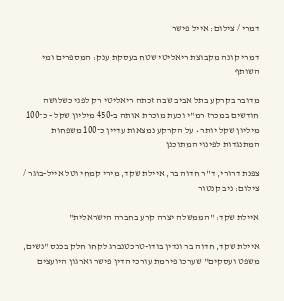דמרי / צילום: אייל פישר

דמרי קונה מקבוצת ריאליטי שטח בעסקת ענק: המספרים ומי השותף

מדובר בקרקע בתל אביב שבה זכתה ריאליטי רק לפני כשלושה חודשים במכרז רמ"י וכעת מוכרת אותה ב-450 מיליון שקל - כ־100 מיליון שקל יותר • על הקרקע נמצאות עדיין כ־100 משפחות המתנגדות לפינוי המתוכנן

צפנת דרורי, ד''ר חדוה בר, איילת שקד, מירי קמחי וטל אייל-בוגר / צילום: ניב קנטור

איילת שקד: "הממשלה יצרה קרע בחברה הישראלית"

איילת שקד, חדוה בר ונדין בודו-טרכטנברג לקחו חלק בכנס "נשים, משפט ועסקים" שערכו פירמת עורכי הדין פישר וארגון היועצים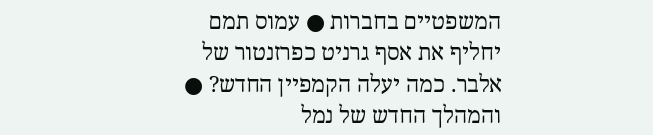המשפטיים בחברות ● עמוס תמם יחליף את אסף גרניט כפרזנטור של אלבר. כמה יעלה הקמפיין החדש? ● והמהלך החדש של נמל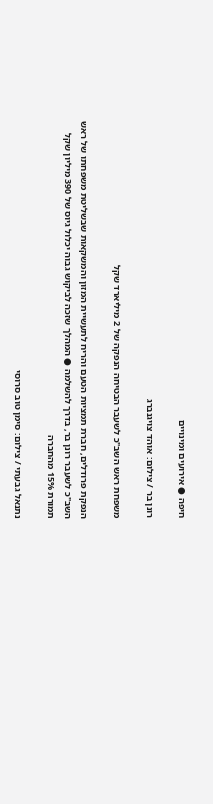חיפה ● אירועים ומינויים

רונן בר / צילום: אוהד צויגנברג

משפחת ראש השב"כ לשעבר הבטיחה הנפקה של 2 מיליארד שקל

הנפקת פרודלים, חברת תמציות הטעם והריח לתעשיית המזון והמשקאות שבשליטת משפחתו של ראש השב"כ לשעבר רונן בר, בדרך להשלמה ● המהלך שזכה לביקוש גבוה יכלול גיוס של 390 מיליון שקל תמורת 15% מהחברה

נתנאל גבעתי / צילום: סימן טוב סרוסי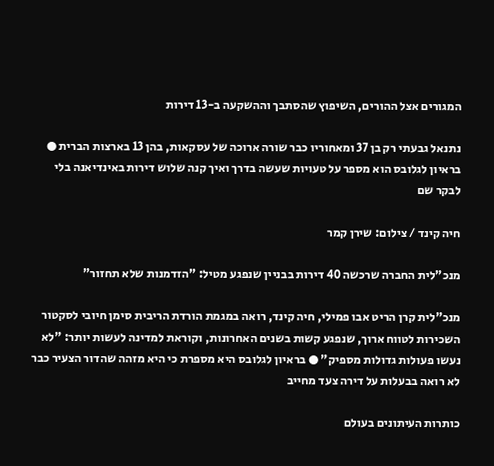המגורים אצל ההורים, השיפוץ שהסתבך וההשקעה ב-13 דירות

נתנאל גבעתי רק בן 37 ומאחוריו כבר שורה ארוכה של עסקאות, בהן 13 בארצות הברית ● בראיון לגלובס הוא מספר על טעויות שעשה בדרך ואיך קנה שלוש דירות באינדיאנה בלי לבקר שם

חיה קינד / צילום: שירן קמר

מנכ"לית החברה שרכשה 40 דירות בבניין שנפגע מטיל: "הזדמנות שלא תחזור"

מנכ"לית קרן הריט אבו פמילי, חיה קינד, רואה במגמת הורדת הריבית סימן חיובי לסקטור השכירות לטווח ארוך, שנפגע קשות בשנים האחרונות, וקוראת למדינה לעשות יותר: "לא נעשו פעולות גדולות מספיק" ● בראיון לגלובס היא מספרת כי היא מזהה שהדור הצעיר כבר לא רואה בבעלות על דירה צעד מחייב

כותרות העיתונים בעולם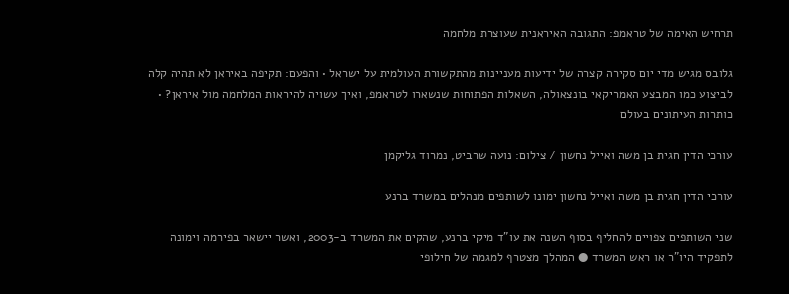תרחיש האימה של טראמפ: התגובה האיראנית שעוצרת מלחמה

גלובס מגיש מדי יום סקירה קצרה של ידיעות מעניינות מהתקשורת העולמית על ישראל • והפעם: תקיפה באיראן לא תהיה קלה לביצוע כמו המבצע האמריקאי בונצאולה, השאלות הפתוחות שנשארו לטראמפ, ואיך עשויה להיראות המלחמה מול איראן? • כותרות העיתונים בעולם

עורכי הדין חגית בן משה ואייל נחשון / צילום: נועה שרביט, נמרוד גליקמן

עורכי הדין חגית בן משה ואייל נחשון ימונו לשותפים מנהלים במשרד ברנע

שני השותפים צפויים להחליף בסוף השנה את עו"ד מיקי ברנע, שהקים את המשרד ב-2003, ואשר יישאר בפירמה וימונה לתפקיד היו"ר או ראש המשרד ● המהלך מצטרף למגמה של חילופי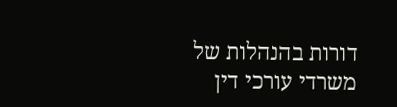דורות בהנהלות של משרדי עורכי דין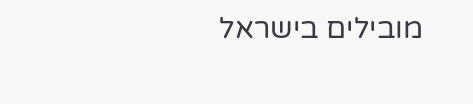מובילים בישראל